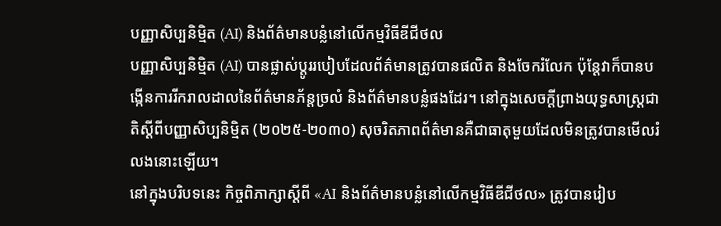បញ្ញាសិប្បនិម្មិត (AI) និងព័ត៌មានបន្លំនៅលើកម្មវិធីឌីជីថល
បញ្ញាសិប្បនិម្មិត (AI) បានផ្លាស់ប្តូររបៀបដែលព័ត៌មានត្រូវបានផលិត និងចែករំលែក ប៉ុន្តែវាក៏បានបង្កើនការរីករាលដាលនៃព័ត៌មានភ័ន្តច្រលំ និងព័ត៌មានបន្លំផងដែរ។ នៅក្នុងសេចក្ដីព្រាងយុទ្ធសាស្ដ្រជាតិស្ដីពីបញ្ញាសិប្បនិម្មិត (២០២៥-២០៣០) សុចរិតភាពព័ត៌មានគឺជាធាតុមួយដែលមិនត្រូវបានមើលរំលងនោះឡើយ។
នៅក្នុងបរិបទនេះ កិច្ចពិភាក្សាស្តីពី «AI និងព័ត៌មានបន្លំនៅលើកម្មវិធីឌីជីថល» ត្រូវបានរៀប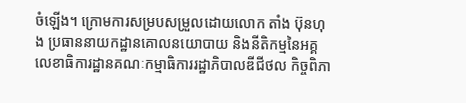ចំឡើង។ ក្រោមការសម្របសម្រួលដោយលោក តាំង ប៊ុនហុង ប្រធាននាយកដ្ឋានគោលនយោបាយ និងនីតិកម្មនៃអគ្គលេខាធិការដ្ឋានគណៈកម្មាធិការរដ្ឋាភិបាលឌីជីថល កិច្ចពិភា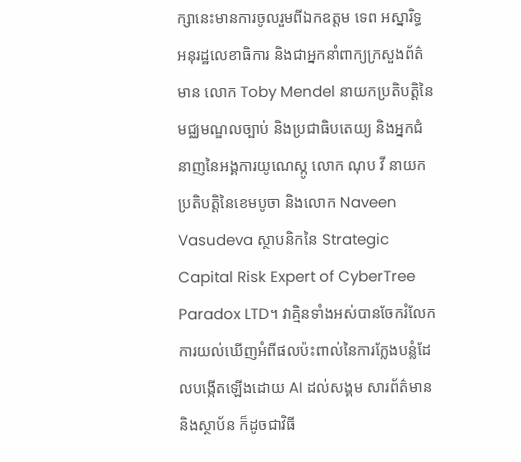ក្សានេះមានការចូលរួមពីឯកឧត្តម ទេព អស្នារិទ្ធ អនុរដ្ឋលេខាធិការ និងជាអ្នកនាំពាក្យក្រសួងព័ត៌មាន លោក Toby Mendel នាយកប្រតិបត្តិនៃមជ្ឈមណ្ឌលច្បាប់ និងប្រជាធិបតេយ្យ និងអ្នកជំនាញនៃអង្គការយូណេស្កូ លោក ណុប វី នាយកប្រតិបត្តិនៃខេមបូចា និងលោក Naveen Vasudeva ស្ថាបនិកនៃ Strategic Capital Risk Expert of CyberTree Paradox LTD។ វាគ្មិនទាំងអស់បានចែករំលែកការយល់ឃើញអំពីផលប៉ះពាល់នៃការក្លែងបន្លំដែលបង្កើតឡើងដោយ AI ដល់សង្គម សារព័ត៌មាន និងស្ថាប័ន ក៏ដូចជាវិធី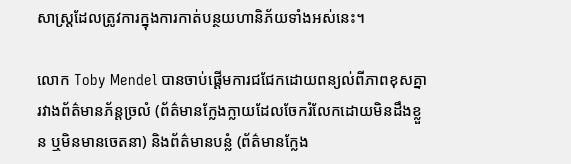សាស្ដ្រដែលត្រូវការក្នុងការកាត់បន្ថយហានិភ័យទាំងអស់នេះ។

លោក Toby Mendel បានចាប់ផ្តើមការជជែកដោយពន្យល់ពីភាពខុសគ្នារវាងព័ត៌មានភ័ន្តច្រលំ (ព័ត៌មានក្លែងក្លាយដែលចែករំលែកដោយមិនដឹងខ្លួន ឬមិនមានចេតនា) និងព័ត៌មានបន្លំ (ព័ត៌មានក្លែង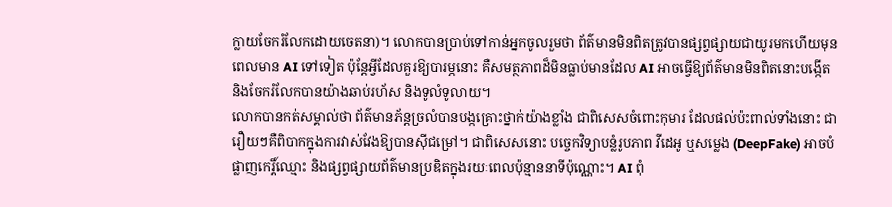ក្លាយចែករំលែកដោយចេតនា)។ លោកបានប្រាប់ទៅកាន់អ្នកចូលរួមថា ព័ត៌មានមិនពិតត្រូវបានផ្សព្វផ្សាយជាយូរមកហើយមុនពេលមាន AI ទៅទៀត ប៉ុន្តែអ្វីដែលគួរឱ្យបារម្ភនោះ គឺសមត្ថភាពដ៏មិនធ្លាប់មានដែល AI អាចធ្វើឱ្យព័ត៌មានមិនពិតនោះបង្កើត និងចែករំលែកបានយ៉ាងឆាប់រហ័ស និងទូលំទូលាយ។
លោកបានកត់សម្គាល់ថា ព័ត៌មានភ័ន្តច្រលំបានបង្កគ្រោះថ្នាក់យ៉ាងខ្លាំង ជាពិសេសចំពោះកុមារ ដែលផល់ប៉ះពាល់ទាំងនោះ ជារឿយៗគឺពិបាកក្នុងការវាស់វែងឱ្យបានស៊ីជម្រៅ។ ជាពិសេសនោះ បច្ចេកវិទ្យាបន្លំរូបភាព វីដេអូ ឬសម្លេង (DeepFake) អាចបំផ្លាញកេរ្តិ៍ឈ្មោះ និងផ្សព្វផ្សាយព័ត៌មានប្រឌិតក្នុងរយៈពេលប៉ុន្មាននាទីប៉ុណ្ណោះ។ AI ពុំ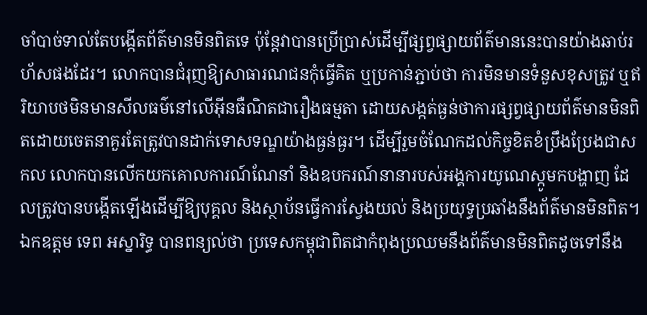ចាំបាច់ទាល់តែបង្កើតព័ត៌មានមិនពិតទេ ប៉ុន្តែវាបានប្រើប្រាស់ដើម្បីផ្សព្វផ្សាយព័ត៌មាននេះបានយ៉ាងឆាប់រហ័សផងដែរ។ លោកបានជំរុញឱ្យសាធារណជនកុំធ្វើគិត ឬប្រកាន់ភ្ជាប់ថា ការមិនមានទំនួសខុសត្រូវ ឬឥរិយាបថមិនមានសីលធម៌នៅលើអ៊ីនធឺណិតជារឿងធម្មតា ដោយសង្កត់ធ្ងន់ថាការផ្សព្វផ្សាយព័ត៌មានមិនពិតដោយចេតនាគួរតែត្រូវបានដាក់ទោសទណ្ឌយ៉ាងធ្ងន់ធ្ងរ។ ដើម្បីរួមចំណែកដល់កិច្ចខិតខំប្រឹងប្រែងជាសកល លោកបានលើកយកគោលការណ៍ណែនាំ និងឧបករណ៍នានារបស់អង្គការយូណេស្កូមកបង្ហាញ ដែលត្រូវបានបង្កើតឡើងដើម្បីឱ្យបុគ្គល និងស្ថាប័នធ្វើការស្វែងយល់ និងប្រយុទ្ធប្រឆាំងនឹងព័ត៌មានមិនពិត។
ឯកឧត្តម ទេព អស្នារិទ្ធ បានពន្យល់ថា ប្រទេសកម្ពុជាពិតជាកំពុងប្រឈមនឹងព័ត៌មានមិនពិតដូចទៅនឹង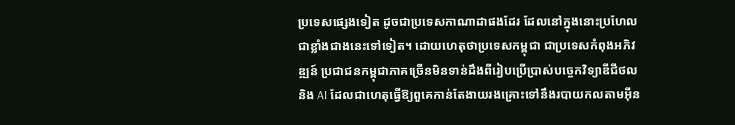ប្រទេសផ្សេងទៀត ដូចជាប្រទេសកាណាដាផងដែរ ដែលនៅក្នុងនោះប្រហែលជាខ្លាំងជាងនេះទៅទៀត។ ដោយហេតុថាប្រទេសកម្ពុជា ជាប្រទេសកំពុងអភិវឌ្ឍន៍ ប្រជាជនកម្ពុជាភាគច្រើនមិនទាន់ដឹងពីរៀបប្រើប្រាស់បច្ចេកវិទ្យាឌីជីថល និង AI ដែលជាហេតុធ្វើឱ្យពួគេកាន់តែងាយរងគ្រោះទៅនឹងរបាយកលតាមអ៊ីន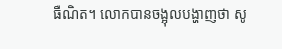ធឺណិត។ លោកបានចង្អុលបង្ហាញថា សូ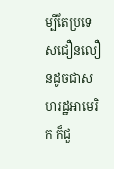ម្បីតែប្រទេសជឿនលឿនដូចជាសហរដ្ឋអាមេរិក ក៏ជួ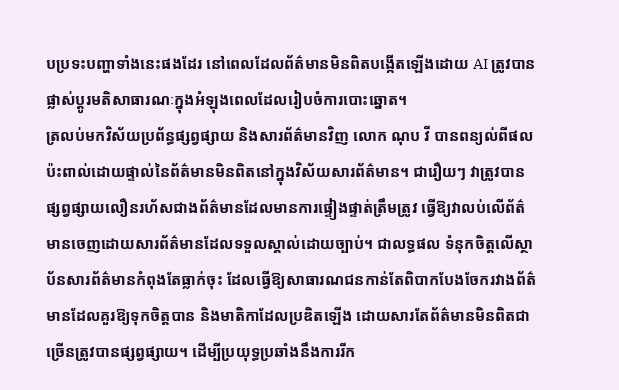បប្រទះបញ្ហាទាំងនេះផងដែរ នៅពេលដែលព័ត៌មានមិនពិតបង្កើតឡើងដោយ AI ត្រូវបានផ្លាស់ប្ដូរមតិសាធារណៈក្នុងអំឡុងពេលដែលរៀបចំការបោះឆ្នោត។
ត្រលប់មកវិស័យប្រព័ន្ធផ្សព្វផ្សាយ និងសារព័ត៌មានវិញ លោក ណុប វី បានពន្យល់ពីផលប៉ះពាល់ដោយផ្ទាល់នៃព័ត៌មានមិនពិតនៅក្នុងវិស័យសារព័ត៌មាន។ ជារឿយៗ វាត្រូវបានផ្សព្វផ្សាយលឿនរហ័សជាងព័ត៌មានដែលមានការផ្ទៀងផ្ទាត់ត្រឹមត្រូវ ធ្វើឱ្យវាលប់លើព័ត៌មានចេញដោយសារព័ត៌មានដែលទទួលស្គាល់ដោយច្បាប់។ ជាលទ្ធផល ទំនុកចិត្តលើស្ថាប័នសារព័ត៌មានកំពុងតែធ្លាក់ចុះ ដែលធ្វើឱ្យសាធារណជនកាន់តែពិបាកបែងចែករវាងព័ត៌មានដែលគួរឱ្យទុកចិត្តបាន និងមាតិកាដែលប្រឌិតឡើង ដោយសារតែព័ត៌មានមិនពិតជាច្រើនត្រូវបានផ្សព្វផ្សាយ។ ដើម្បីប្រយុទ្ធប្រឆាំងនឹងការរីក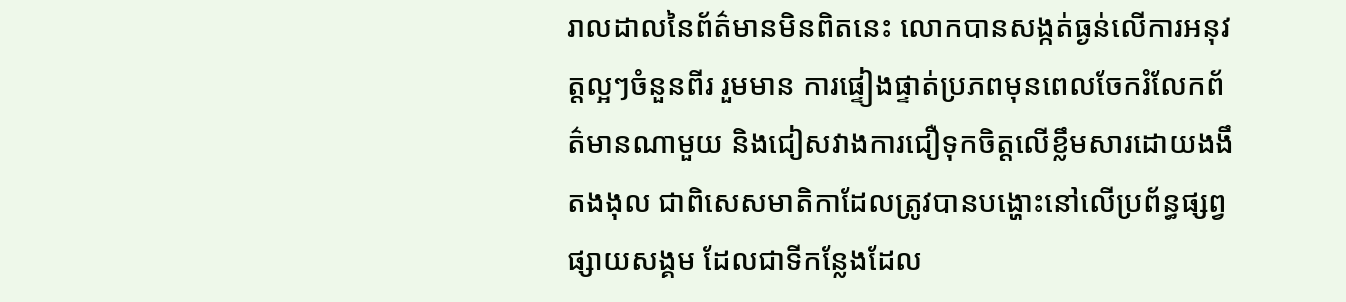រាលដាលនៃព័ត៌មានមិនពិតនេះ លោកបានសង្កត់ធ្ងន់លើការអនុវត្តល្អៗចំនួនពីរ រួមមាន ការផ្ទៀងផ្ទាត់ប្រភពមុនពេលចែករំលែកព័ត៌មានណាមួយ និងជៀសវាងការជឿទុកចិត្តលើខ្លឹមសារដោយងងឹតងងុល ជាពិសេសមាតិកាដែលត្រូវបានបង្ហោះនៅលើប្រព័ន្ធផ្សព្វផ្សាយសង្គម ដែលជាទីកន្លែងដែល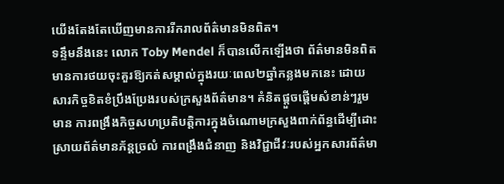យើងតែងតែឃើញមានការរីករាលព័ត៌មានមិនពិត។
ទន្ទឹមនឹងនេះ លោក Toby Mendel ក៏បានលើកឡើងថា ព័ត៌មានមិនពិតមានការថយចុះគួរឱ្យកត់សម្គាល់ក្នុងរយៈពេល២ឆ្នាំកន្លងមកនេះ ដោយសារកិច្ចខិតខំប្រឹងប្រែងរបស់ក្រសួងព័ត៌មាន។ គំនិតផ្តួចផ្តើមសំខាន់ៗរួមមាន ការពង្រឹងកិច្ចសហប្រតិបត្តិការក្នុងចំណោមក្រសួងពាក់ព័ន្ធដើម្បីដោះស្រាយព័ត៌មានភ័ន្តច្រលំ ការពង្រឹងជំនាញ និងវិជ្ជាជីវៈរបស់អ្នកសារព័ត៌មា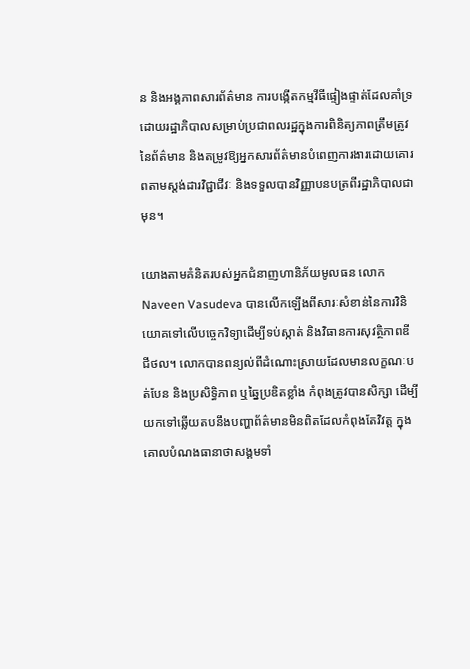ន និងអង្គភាពសារព័ត៌មាន ការបង្កើតកម្មវីធីផ្ទៀងផ្ទាត់ដែលគាំទ្រដោយរដ្ឋាភិបាលសម្រាប់ប្រជាពលរដ្ឋក្នុងការពិនិត្យភាពត្រឹមត្រូវនៃព័ត៌មាន និងតម្រូវឱ្យអ្នកសារព័ត៌មានបំពេញការងារដោយគោរពតាមស្តង់ដារវិជ្ជាជីវៈ និងទទួលបានវិញ្ញាបនបត្រពីរដ្ឋាភិបាលជាមុន។

យោងតាមគំនិតរបស់អ្នកជំនាញហានិភ័យមូលធន លោក Naveen Vasudeva បានលើកឡើងពីសារៈសំខាន់នៃការវិនិយោគទៅលើបច្ចេកវិទ្យាដើម្បីទប់ស្កាត់ និងវិធានការសុវត្ថិភាពឌីជីថល។ លោកបានពន្យល់ពីដំណោះស្រាយដែលមានលក្ខណៈបត់បែន និងប្រសិទ្ធិភាព ឬឆ្នៃប្រឌិតខ្លាំង កំពុងត្រូវបានសិក្សា ដើម្បីយកទៅឆ្លើយតបនឹងបញ្ហាព័ត៌មានមិនពិតដែលកំពុងតែវិវត្ត ក្នុងគោលបំណងធានាថាសង្គមទាំ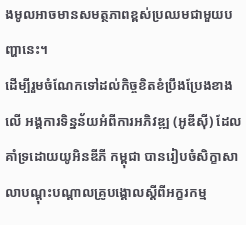ងមូលអាចមានសមត្ថភាពខ្ពស់ប្រឈមជាមួយបញ្ហានេះ។
ដើម្បីរួមចំណែកទៅដល់កិច្ចខិតខំប្រឹងប្រែងខាងលើ អង្គការទិន្នន័យអំពីការអភិវឌ្ឍ (អូឌីស៊ី) ដែលគាំទ្រដោយយូអិនឌីភី កម្ពុជា បានរៀបចំសិក្ខាសាលាបណ្តុះបណ្តាលគ្រូបង្គោលស្ដីពីអក្ខរកម្ម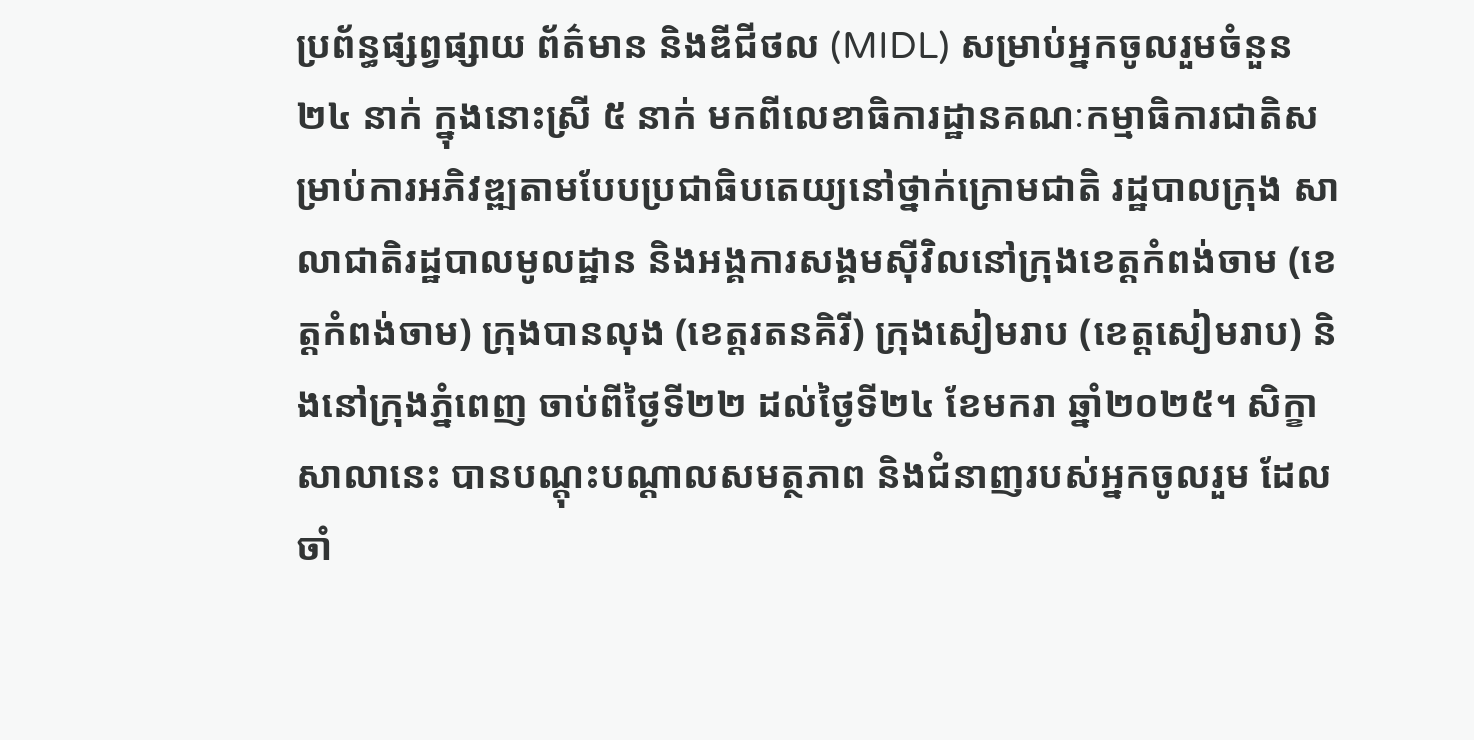ប្រព័ន្ធផ្សព្វផ្សាយ ព័ត៌មាន និងឌីជីថល (MIDL) សម្រាប់អ្នកចូលរួមចំនួន ២៤ នាក់ ក្នុងនោះស្រី ៥ នាក់ មកពីលេខាធិការដ្ឋានគណៈកម្មាធិការជាតិសម្រាប់ការអភិវឌ្ឍតាមបែបប្រជាធិបតេយ្យនៅថ្នាក់ក្រោមជាតិ រដ្ឋបាលក្រុង សាលាជាតិរដ្ឋបាលមូលដ្ឋាន និងអង្គការសង្គមស៊ីវិលនៅក្រុងខេត្តកំពង់ចាម (ខេត្តកំពង់ចាម) ក្រុងបានលុង (ខេត្តរតនគិរី) ក្រុងសៀមរាប (ខេត្តសៀមរាប) និងនៅក្រុងភ្នំពេញ ចាប់ពីថ្ងៃទី២២ ដល់ថ្ងៃទី២៤ ខែមករា ឆ្នាំ២០២៥។ សិក្ខាសាលានេះ បានបណ្ដុះបណ្ដាលសមត្ថភាព និងជំនាញរបស់អ្នកចូលរួម ដែលចាំ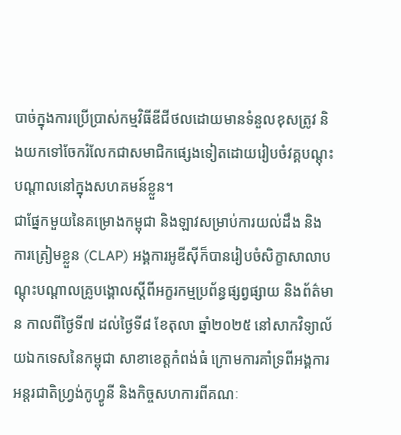បាច់ក្នុងការប្រើប្រាស់កម្មវិធីឌីជីថលដោយមានទំនួលខុសត្រូវ និងយកទៅចែករំលែកជាសមាជិកផ្សេងទៀតដោយរៀបចំវគ្គបណ្ដុះបណ្ដាលនៅក្នុងសហគមន៍ខ្លួន។
ជាផ្នែកមួយនៃគម្រោងកម្ពុជា និងឡាវសម្រាប់ការយល់ដឹង និងការត្រៀមខ្លួន (CLAP) អង្គការអូឌីស៊ីក៏បានរៀបចំសិក្ខាសាលាបណ្ដុះបណ្ដាលគ្រូបង្គោលស្ដីពីអក្ខរកម្មប្រព័ន្ធផ្សព្វផ្សាយ និងព័ត៌មាន កាលពីថ្ងៃទី៧ ដល់ថ្ងៃទី៨ ខែតុលា ឆ្នាំ២០២៥ នៅសាកវិទ្យាល័យឯកទេសនៃកម្ពុជា សាខាខេត្តកំពង់ធំ ក្រោមការគាំទ្រពីអង្គការអន្តរជាតិហ្វ្រង់កូហ្វូនី និងកិច្ចសហការពីគណៈ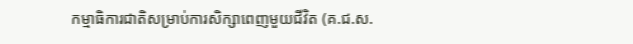កម្មាធិការជាតិសម្រាប់ការសិក្សាពេញមួយជីវិត (គ.ជ.ស.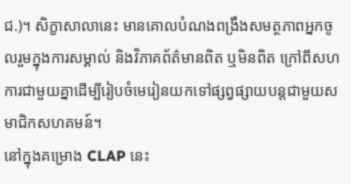ជ.)។ សិក្ខាសាលានេះ មានគោលបំណងពង្រឹងសមត្ថភាពអ្នកចូលរួមក្នុងការសម្គាល់ និងវិភាគព័ត៌មានពិត ឬមិនពិត ក្រៅពីសហការជាមួយគ្នាដើម្បីរៀបចំមេរៀនយកទៅផ្សព្វផ្សាយបន្តជាមួយសមាជិកសហគមន៍។
នៅក្នុងគម្រោង CLAP នេះ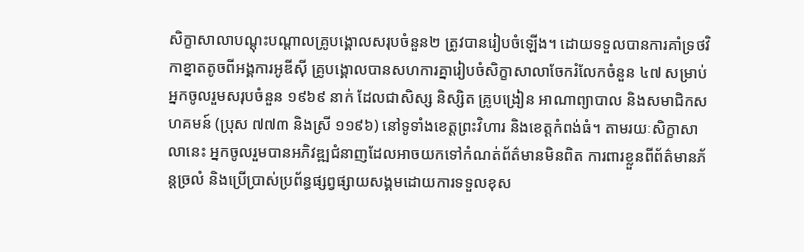សិក្ខាសាលាបណ្ដុះបណ្ដាលគ្រូបង្គោលសរុបចំនួន២ ត្រូវបានរៀបចំឡើង។ ដោយទទួលបានការគាំទ្រថវិកាខ្នាតតូចពីអង្គការអូឌីស៊ី គ្រូបង្គោលបានសហការគ្នារៀបចំសិក្ខាសាលាចែករំលែកចំនួន ៤៧ សម្រាប់អ្នកចូលរួមសរុបចំនួន ១៩៦៩ នាក់ ដែលជាសិស្ស និស្សិត គ្រូបង្រៀន អាណាព្យាបាល និងសមាជិកសហគមន៍ (ប្រុស ៧៧៣ និងស្រី ១១៩៦) នៅទូទាំងខេត្តព្រះវិហារ និងខេត្តកំពង់ធំ។ តាមរយៈសិក្ខាសាលានេះ អ្នកចូលរួមបានអភិវឌ្ឍជំនាញដែលអាចយកទៅកំណត់ព័ត៌មានមិនពិត ការពារខ្លួនពីព័ត៌មានភ័ន្តច្រលំ និងប្រើប្រាស់ប្រព័ន្ធផ្សព្វផ្សាយសង្គមដោយការទទួលខុស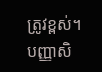ត្រូវខ្ពស់។
បញ្ញាសិ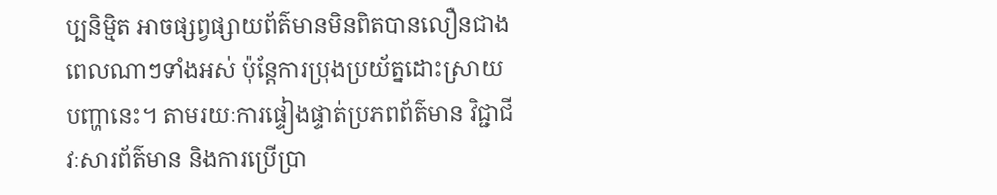ប្បនិម្មិត អាចផ្សព្វផ្សាយព័ត៌មានមិនពិតបានលឿនជាងពេលណាៗទាំងអស់ ប៉ុន្តែការប្រុងប្រយ័ត្នដោះស្រាយបញ្ហានេះ។ តាមរយៈការផ្ទៀងផ្ទាត់ប្រភពព័ត៌មាន វិជ្ជាជីវៈសារព័ត៌មាន និងការប្រើប្រា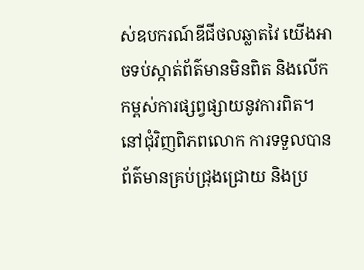ស់ឧបករណ៍ឌីជីថលឆ្លាតវៃ យើងអាចទប់ស្កាត់ព័ត៌មានមិនពិត និងលើកកម្ពស់ការផ្សព្វផ្សាយនូវការពិត។ នៅជុំវិញពិភពលោក ការទទួលបានព័ត៌មានគ្រប់ជ្រុងជ្រោយ និងប្រ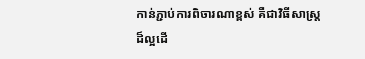កាន់ភ្ជាប់ការពិចារណាខ្ពស់ គឺជាវិធីសាស្ដ្រដ៏ល្អដើ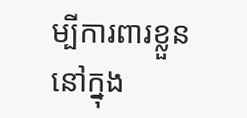ម្បីការពារខ្លួននៅក្នុង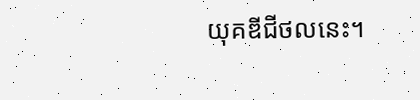យុគឌីជីថលនេះ។